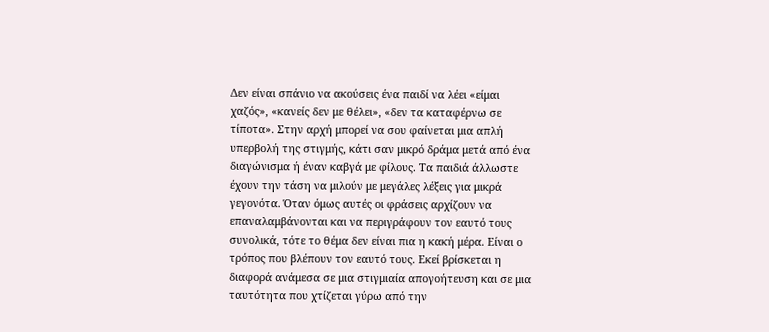Δεν είναι σπάνιο να ακούσεις ένα παιδί να λέει «είμαι χαζός», «κανείς δεν με θέλει», «δεν τα καταφέρνω σε τίποτα». Στην αρχή μπορεί να σου φαίνεται μια απλή υπερβολή της στιγμής, κάτι σαν μικρό δράμα μετά από ένα διαγώνισμα ή έναν καβγά με φίλους. Τα παιδιά άλλωστε έχουν την τάση να μιλούν με μεγάλες λέξεις για μικρά γεγονότα. Όταν όμως αυτές οι φράσεις αρχίζουν να επαναλαμβάνονται και να περιγράφουν τον εαυτό τους συνολικά, τότε το θέμα δεν είναι πια η κακή μέρα. Είναι ο τρόπος που βλέπουν τον εαυτό τους. Εκεί βρίσκεται η διαφορά ανάμεσα σε μια στιγμιαία απογοήτευση και σε μια ταυτότητα που χτίζεται γύρω από την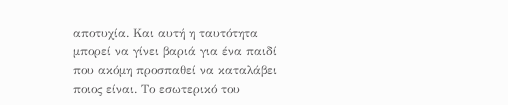αποτυχία. Και αυτή η ταυτότητα μπορεί να γίνει βαριά για ένα παιδί που ακόμη προσπαθεί να καταλάβει ποιος είναι. Το εσωτερικό του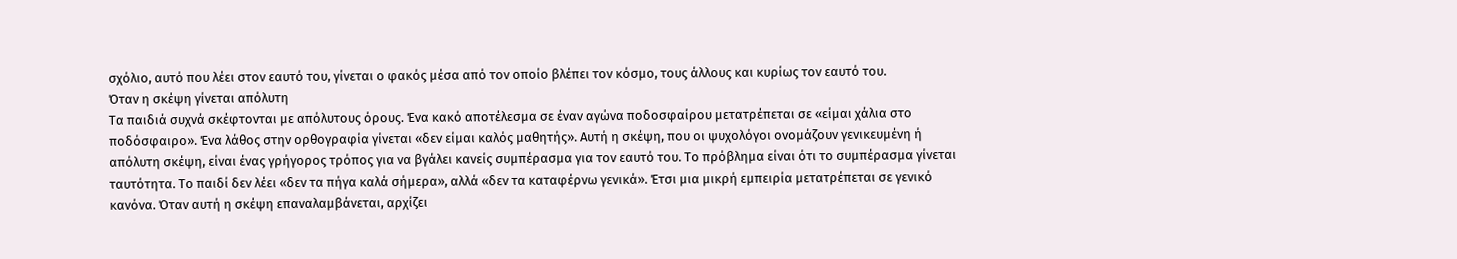σχόλιο, αυτό που λέει στον εαυτό του, γίνεται ο φακός μέσα από τον οποίο βλέπει τον κόσμο, τους άλλους και κυρίως τον εαυτό του.
Όταν η σκέψη γίνεται απόλυτη
Τα παιδιά συχνά σκέφτονται με απόλυτους όρους. Ένα κακό αποτέλεσμα σε έναν αγώνα ποδοσφαίρου μετατρέπεται σε «είμαι χάλια στο ποδόσφαιρο». Ένα λάθος στην ορθογραφία γίνεται «δεν είμαι καλός μαθητής». Αυτή η σκέψη, που οι ψυχολόγοι ονομάζουν γενικευμένη ή απόλυτη σκέψη, είναι ένας γρήγορος τρόπος για να βγάλει κανείς συμπέρασμα για τον εαυτό του. Το πρόβλημα είναι ότι το συμπέρασμα γίνεται ταυτότητα. Το παιδί δεν λέει «δεν τα πήγα καλά σήμερα», αλλά «δεν τα καταφέρνω γενικά». Έτσι μια μικρή εμπειρία μετατρέπεται σε γενικό κανόνα. Όταν αυτή η σκέψη επαναλαμβάνεται, αρχίζει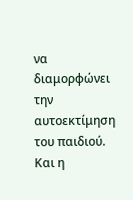να διαμορφώνει την αυτοεκτίμηση του παιδιού. Και η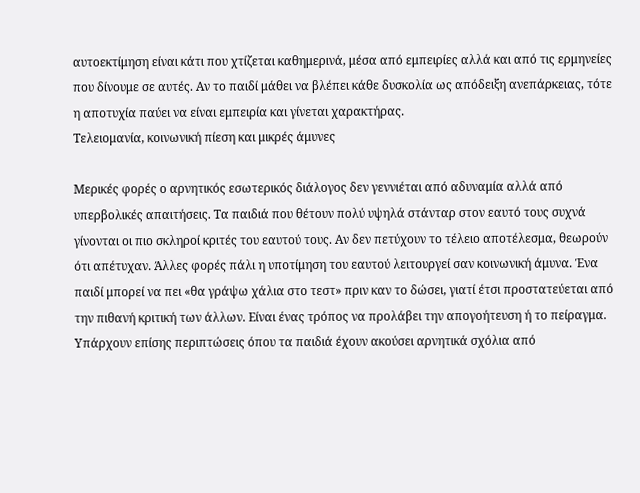αυτοεκτίμηση είναι κάτι που χτίζεται καθημερινά, μέσα από εμπειρίες αλλά και από τις ερμηνείες που δίνουμε σε αυτές. Αν το παιδί μάθει να βλέπει κάθε δυσκολία ως απόδειξη ανεπάρκειας, τότε η αποτυχία παύει να είναι εμπειρία και γίνεται χαρακτήρας.
Τελειομανία, κοινωνική πίεση και μικρές άμυνες

Μερικές φορές ο αρνητικός εσωτερικός διάλογος δεν γεννιέται από αδυναμία αλλά από υπερβολικές απαιτήσεις. Τα παιδιά που θέτουν πολύ υψηλά στάνταρ στον εαυτό τους συχνά γίνονται οι πιο σκληροί κριτές του εαυτού τους. Αν δεν πετύχουν το τέλειο αποτέλεσμα, θεωρούν ότι απέτυχαν. Άλλες φορές πάλι η υποτίμηση του εαυτού λειτουργεί σαν κοινωνική άμυνα. Ένα παιδί μπορεί να πει «θα γράψω χάλια στο τεστ» πριν καν το δώσει, γιατί έτσι προστατεύεται από την πιθανή κριτική των άλλων. Είναι ένας τρόπος να προλάβει την απογοήτευση ή το πείραγμα. Υπάρχουν επίσης περιπτώσεις όπου τα παιδιά έχουν ακούσει αρνητικά σχόλια από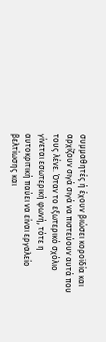συμμαθητές ή έχουν βιώσει κοροϊδία και αρχίζουν σιγά σιγά να πιστεύουν αυτά που τους λένε. Όταν το εξωτερικό σχόλιο γίνεται εσωτερική φωνή, τότε η αυτοκριτική παύει να είναι εργαλείο βελτίωσης και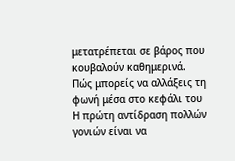μετατρέπεται σε βάρος που κουβαλούν καθημερινά.
Πώς μπορείς να αλλάξεις τη φωνή μέσα στο κεφάλι του
Η πρώτη αντίδραση πολλών γονιών είναι να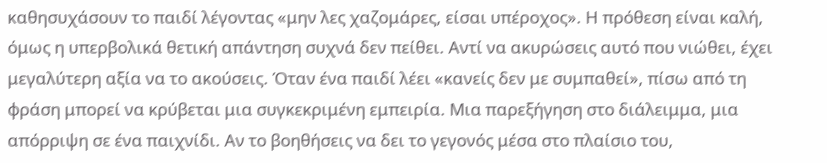καθησυχάσουν το παιδί λέγοντας «μην λες χαζομάρες, είσαι υπέροχος». Η πρόθεση είναι καλή, όμως η υπερβολικά θετική απάντηση συχνά δεν πείθει. Αντί να ακυρώσεις αυτό που νιώθει, έχει μεγαλύτερη αξία να το ακούσεις. Όταν ένα παιδί λέει «κανείς δεν με συμπαθεί», πίσω από τη φράση μπορεί να κρύβεται μια συγκεκριμένη εμπειρία. Μια παρεξήγηση στο διάλειμμα, μια απόρριψη σε ένα παιχνίδι. Αν το βοηθήσεις να δει το γεγονός μέσα στο πλαίσιο του,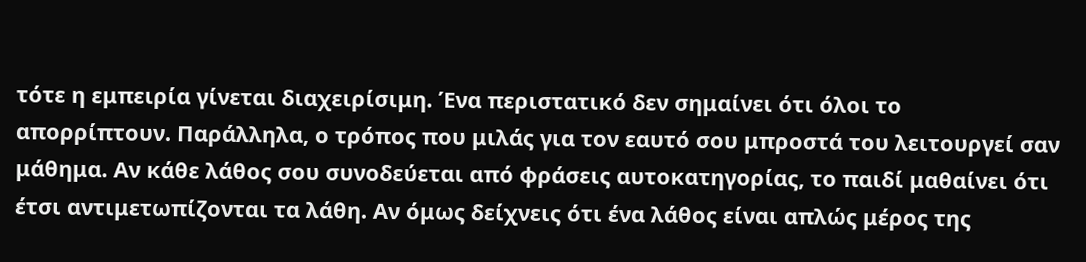τότε η εμπειρία γίνεται διαχειρίσιμη. Ένα περιστατικό δεν σημαίνει ότι όλοι το απορρίπτουν. Παράλληλα, ο τρόπος που μιλάς για τον εαυτό σου μπροστά του λειτουργεί σαν μάθημα. Αν κάθε λάθος σου συνοδεύεται από φράσεις αυτοκατηγορίας, το παιδί μαθαίνει ότι έτσι αντιμετωπίζονται τα λάθη. Αν όμως δείχνεις ότι ένα λάθος είναι απλώς μέρος της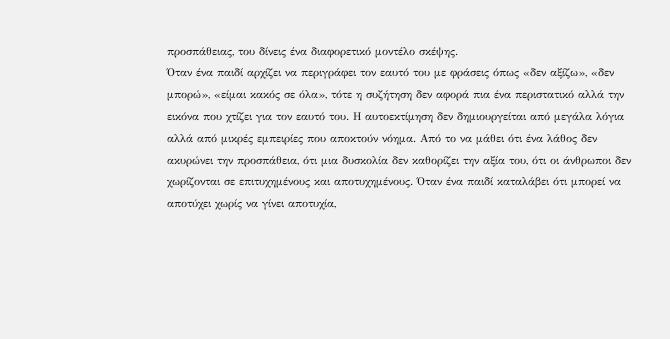προσπάθειας, του δίνεις ένα διαφορετικό μοντέλο σκέψης.
Όταν ένα παιδί αρχίζει να περιγράφει τον εαυτό του με φράσεις όπως «δεν αξίζω», «δεν μπορώ», «είμαι κακός σε όλα», τότε η συζήτηση δεν αφορά πια ένα περιστατικό αλλά την εικόνα που χτίζει για τον εαυτό του. Η αυτοεκτίμηση δεν δημιουργείται από μεγάλα λόγια αλλά από μικρές εμπειρίες που αποκτούν νόημα. Από το να μάθει ότι ένα λάθος δεν ακυρώνει την προσπάθεια, ότι μια δυσκολία δεν καθορίζει την αξία του, ότι οι άνθρωποι δεν χωρίζονται σε επιτυχημένους και αποτυχημένους. Όταν ένα παιδί καταλάβει ότι μπορεί να αποτύχει χωρίς να γίνει αποτυχία,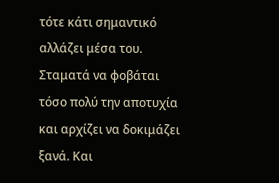τότε κάτι σημαντικό αλλάζει μέσα του. Σταματά να φοβάται τόσο πολύ την αποτυχία και αρχίζει να δοκιμάζει ξανά. Και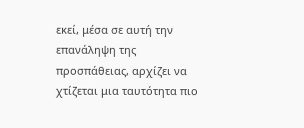εκεί, μέσα σε αυτή την επανάληψη της προσπάθειας, αρχίζει να χτίζεται μια ταυτότητα πιο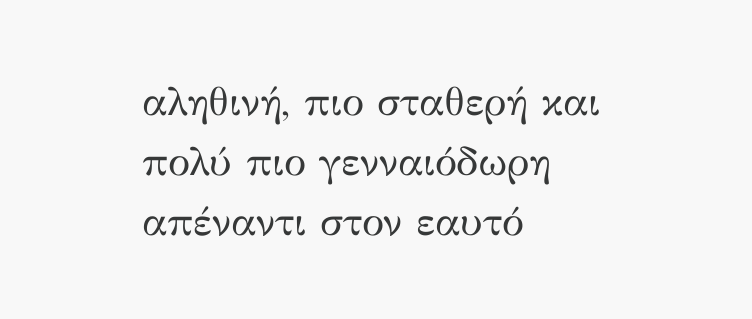αληθινή, πιο σταθερή και πολύ πιο γενναιόδωρη απέναντι στον εαυτό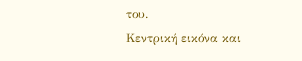του.
Κεντρική εικόνα και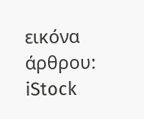εικόνα άρθρου: iStock